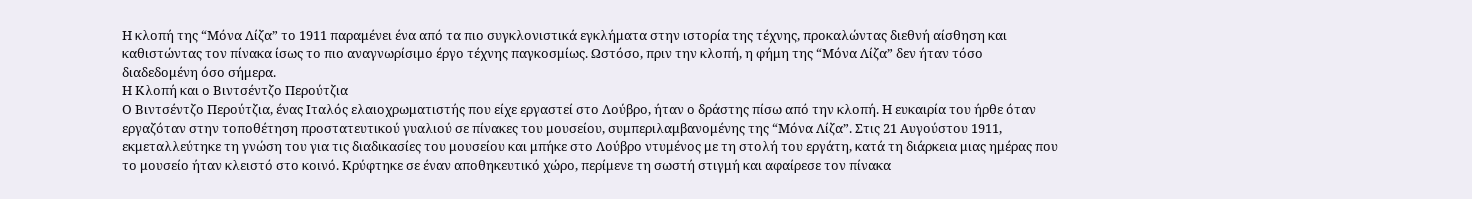Η κλοπή της “Μόνα Λίζα” το 1911 παραμένει ένα από τα πιο συγκλονιστικά εγκλήματα στην ιστορία της τέχνης, προκαλώντας διεθνή αίσθηση και καθιστώντας τον πίνακα ίσως το πιο αναγνωρίσιμο έργο τέχνης παγκοσμίως. Ωστόσο, πριν την κλοπή, η φήμη της “Μόνα Λίζα” δεν ήταν τόσο διαδεδομένη όσο σήμερα.
Η Κλοπή και ο Βιντσέντζο Περούτζια
Ο Βιντσέντζο Περούτζια, ένας Ιταλός ελαιοχρωματιστής που είχε εργαστεί στο Λούβρο, ήταν ο δράστης πίσω από την κλοπή. Η ευκαιρία του ήρθε όταν εργαζόταν στην τοποθέτηση προστατευτικού γυαλιού σε πίνακες του μουσείου, συμπεριλαμβανομένης της “Μόνα Λίζα”. Στις 21 Αυγούστου 1911, εκμεταλλεύτηκε τη γνώση του για τις διαδικασίες του μουσείου και μπήκε στο Λούβρο ντυμένος με τη στολή του εργάτη, κατά τη διάρκεια μιας ημέρας που το μουσείο ήταν κλειστό στο κοινό. Κρύφτηκε σε έναν αποθηκευτικό χώρο, περίμενε τη σωστή στιγμή και αφαίρεσε τον πίνακα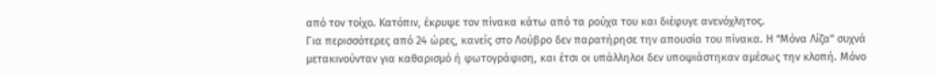από τον τοίχο. Κατόπιν, έκρυψε τον πίνακα κάτω από τα ρούχα του και διέφυγε ανενόχλητος.
Για περισσότερες από 24 ώρες, κανείς στο Λούβρο δεν παρατήρησε την απουσία του πίνακα. Η “Μόνα Λίζα” συχνά μετακινούνταν για καθαρισμό ή φωτογράφιση, και έτσι οι υπάλληλοι δεν υποψιάστηκαν αμέσως την κλοπή. Μόνο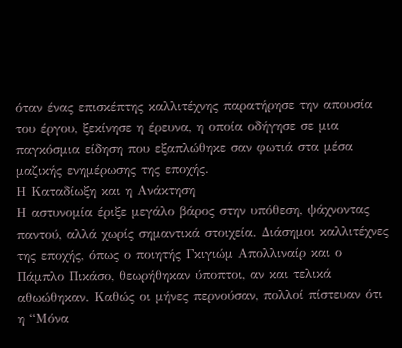όταν ένας επισκέπτης καλλιτέχνης παρατήρησε την απουσία του έργου, ξεκίνησε η έρευνα, η οποία οδήγησε σε μια παγκόσμια είδηση που εξαπλώθηκε σαν φωτιά στα μέσα μαζικής ενημέρωσης της εποχής.
Η Καταδίωξη και η Ανάκτηση
Η αστυνομία έριξε μεγάλο βάρος στην υπόθεση, ψάχνοντας παντού, αλλά χωρίς σημαντικά στοιχεία. Διάσημοι καλλιτέχνες της εποχής, όπως ο ποιητής Γκιγιώμ Απολλιναίρ και ο Πάμπλο Πικάσο, θεωρήθηκαν ύποπτοι, αν και τελικά αθωώθηκαν. Καθώς οι μήνες περνούσαν, πολλοί πίστευαν ότι η “Μόνα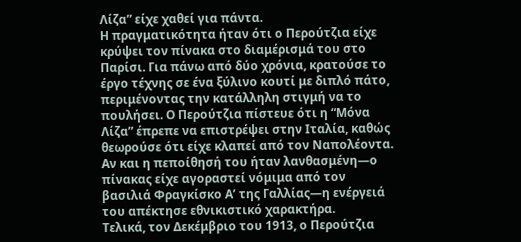Λίζα” είχε χαθεί για πάντα.
Η πραγματικότητα ήταν ότι ο Περούτζια είχε κρύψει τον πίνακα στο διαμέρισμά του στο Παρίσι. Για πάνω από δύο χρόνια, κρατούσε το έργο τέχνης σε ένα ξύλινο κουτί με διπλό πάτο, περιμένοντας την κατάλληλη στιγμή να το πουλήσει. Ο Περούτζια πίστευε ότι η “Μόνα Λίζα” έπρεπε να επιστρέψει στην Ιταλία, καθώς θεωρούσε ότι είχε κλαπεί από τον Ναπολέοντα. Αν και η πεποίθησή του ήταν λανθασμένη—ο πίνακας είχε αγοραστεί νόμιμα από τον βασιλιά Φραγκίσκο Α’ της Γαλλίας—η ενέργειά του απέκτησε εθνικιστικό χαρακτήρα.
Τελικά, τον Δεκέμβριο του 1913, ο Περούτζια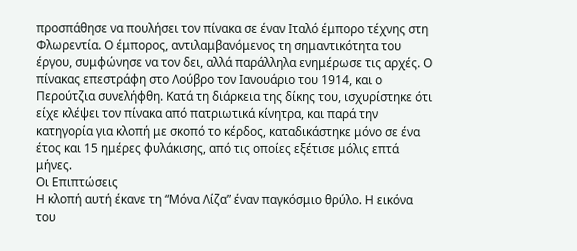προσπάθησε να πουλήσει τον πίνακα σε έναν Ιταλό έμπορο τέχνης στη Φλωρεντία. Ο έμπορος, αντιλαμβανόμενος τη σημαντικότητα του έργου, συμφώνησε να τον δει, αλλά παράλληλα ενημέρωσε τις αρχές. Ο πίνακας επεστράφη στο Λούβρο τον Ιανουάριο του 1914, και ο Περούτζια συνελήφθη. Κατά τη διάρκεια της δίκης του, ισχυρίστηκε ότι είχε κλέψει τον πίνακα από πατριωτικά κίνητρα, και παρά την κατηγορία για κλοπή με σκοπό το κέρδος, καταδικάστηκε μόνο σε ένα έτος και 15 ημέρες φυλάκισης, από τις οποίες εξέτισε μόλις επτά μήνες.
Οι Επιπτώσεις
Η κλοπή αυτή έκανε τη “Μόνα Λίζα” έναν παγκόσμιο θρύλο. Η εικόνα του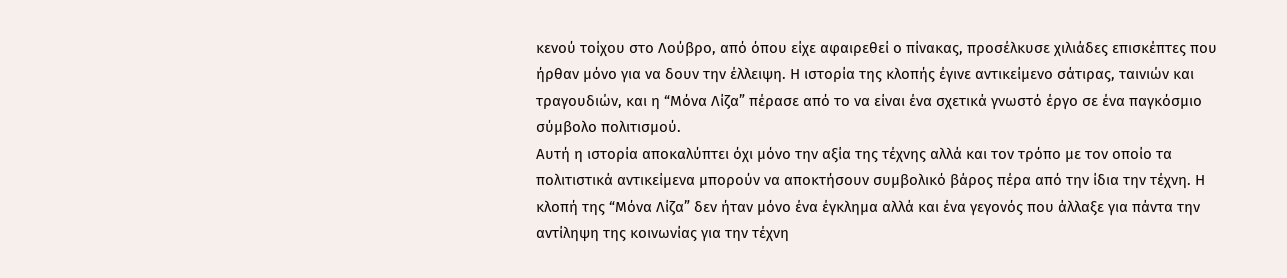κενού τοίχου στο Λούβρο, από όπου είχε αφαιρεθεί ο πίνακας, προσέλκυσε χιλιάδες επισκέπτες που ήρθαν μόνο για να δουν την έλλειψη. Η ιστορία της κλοπής έγινε αντικείμενο σάτιρας, ταινιών και τραγουδιών, και η “Μόνα Λίζα” πέρασε από το να είναι ένα σχετικά γνωστό έργο σε ένα παγκόσμιο σύμβολο πολιτισμού.
Αυτή η ιστορία αποκαλύπτει όχι μόνο την αξία της τέχνης αλλά και τον τρόπο με τον οποίο τα πολιτιστικά αντικείμενα μπορούν να αποκτήσουν συμβολικό βάρος πέρα από την ίδια την τέχνη. Η κλοπή της “Μόνα Λίζα” δεν ήταν μόνο ένα έγκλημα αλλά και ένα γεγονός που άλλαξε για πάντα την αντίληψη της κοινωνίας για την τέχνη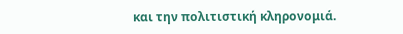και την πολιτιστική κληρονομιά.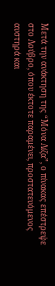Μετά την ανάκτηση της “Μόνα Λίζα”, ο πίνακας επέστρεψε στο Λούβρο, όπου έκτοτε παραμένει, προστατευόμενος αυστηρά και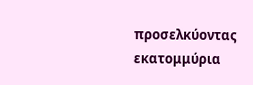προσελκύοντας εκατομμύρια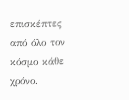επισκέπτες από όλο τον κόσμο κάθε χρόνο.